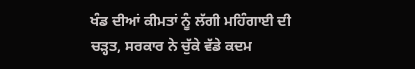ਖੰਡ ਦੀਆਂ ਕੀਮਤਾਂ ਨੂੰ ਲੱਗੀ ਮਹਿੰਗਾਈ ਦੀ ਚੜ੍ਹਤ, ਸਰਕਾਰ ਨੇ ਚੁੱਕੇ ਵੱਡੇ ਕਦਮ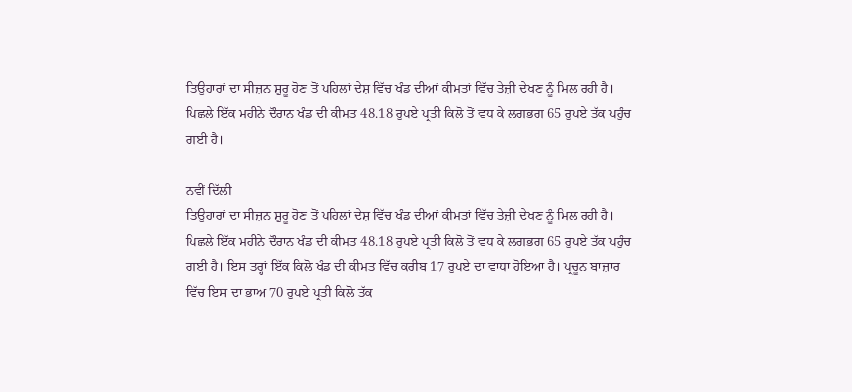ਤਿਉਹਾਰਾਂ ਦਾ ਸੀਜ਼ਨ ਸ਼ੁਰੂ ਹੋਣ ਤੋਂ ਪਹਿਲਾਂ ਦੇਸ਼ ਵਿੱਚ ਖੰਡ ਦੀਆਂ ਕੀਮਤਾਂ ਵਿੱਚ ਤੇਜ਼ੀ ਦੇਖਣ ਨੂੰ ਮਿਲ ਰਹੀ ਹੈ। ਪਿਛਲੇ ਇੱਕ ਮਹੀਨੇ ਦੌਰਾਨ ਖੰਡ ਦੀ ਕੀਮਤ 48.18 ਰੁਪਏ ਪ੍ਰਤੀ ਕਿਲੋ ਤੋਂ ਵਧ ਕੇ ਲਗਭਗ 65 ਰੁਪਏ ਤੱਕ ਪਹੁੰਚ ਗਈ ਹੈ।

ਨਵੀਂ ਦਿੱਲੀ
ਤਿਉਹਾਰਾਂ ਦਾ ਸੀਜ਼ਨ ਸ਼ੁਰੂ ਹੋਣ ਤੋਂ ਪਹਿਲਾਂ ਦੇਸ਼ ਵਿੱਚ ਖੰਡ ਦੀਆਂ ਕੀਮਤਾਂ ਵਿੱਚ ਤੇਜ਼ੀ ਦੇਖਣ ਨੂੰ ਮਿਲ ਰਹੀ ਹੈ। ਪਿਛਲੇ ਇੱਕ ਮਹੀਨੇ ਦੌਰਾਨ ਖੰਡ ਦੀ ਕੀਮਤ 48.18 ਰੁਪਏ ਪ੍ਰਤੀ ਕਿਲੋ ਤੋਂ ਵਧ ਕੇ ਲਗਭਗ 65 ਰੁਪਏ ਤੱਕ ਪਹੁੰਚ ਗਈ ਹੈ। ਇਸ ਤਰ੍ਹਾਂ ਇੱਕ ਕਿਲੋ ਖੰਡ ਦੀ ਕੀਮਤ ਵਿੱਚ ਕਰੀਬ 17 ਰੁਪਏ ਦਾ ਵਾਧਾ ਹੋਇਆ ਹੈ। ਪ੍ਰਚੂਨ ਬਾਜ਼ਾਰ ਵਿੱਚ ਇਸ ਦਾ ਭਾਅ 70 ਰੁਪਏ ਪ੍ਰਤੀ ਕਿਲੋ ਤੱਕ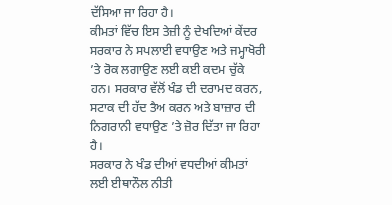ਦੱਸਿਆ ਜਾ ਰਿਹਾ ਹੈ।
ਕੀਮਤਾਂ ਵਿੱਚ ਇਸ ਤੇਜ਼ੀ ਨੂੰ ਦੇਖਦਿਆਂ ਕੇਂਦਰ ਸਰਕਾਰ ਨੇ ਸਪਲਾਈ ਵਧਾਉਣ ਅਤੇ ਜਮ੍ਹਾਖੋਰੀ ’ਤੇ ਰੋਕ ਲਗਾਉਣ ਲਈ ਕਈ ਕਦਮ ਚੁੱਕੇ ਹਨ। ਸਰਕਾਰ ਵੱਲੋਂ ਖੰਡ ਦੀ ਦਰਾਮਦ ਕਰਨ, ਸਟਾਕ ਦੀ ਹੱਦ ਤੈਅ ਕਰਨ ਅਤੇ ਬਾਜ਼ਾਰ ਦੀ ਨਿਗਰਾਨੀ ਵਧਾਉਣ ’ਤੇ ਜ਼ੋਰ ਦਿੱਤਾ ਜਾ ਰਿਹਾ ਹੈ।
ਸਰਕਾਰ ਨੇ ਖੰਡ ਦੀਆਂ ਵਧਦੀਆਂ ਕੀਮਤਾਂ ਲਈ ਈਥਾਨੌਲ ਨੀਤੀ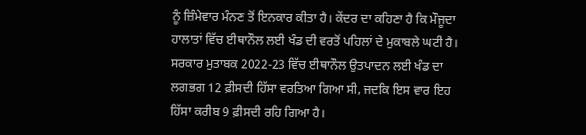ਨੂੰ ਜ਼ਿੰਮੇਵਾਰ ਮੰਨਣ ਤੋਂ ਇਨਕਾਰ ਕੀਤਾ ਹੈ। ਕੇਂਦਰ ਦਾ ਕਹਿਣਾ ਹੈ ਕਿ ਮੌਜੂਦਾ ਹਾਲਾਤਾਂ ਵਿੱਚ ਈਥਾਨੌਲ ਲਈ ਖੰਡ ਦੀ ਵਰਤੋਂ ਪਹਿਲਾਂ ਦੇ ਮੁਕਾਬਲੇ ਘਟੀ ਹੈ। ਸਰਕਾਰ ਮੁਤਾਬਕ 2022-23 ਵਿੱਚ ਈਥਾਨੌਲ ਉਤਪਾਦਨ ਲਈ ਖੰਡ ਦਾ ਲਗਭਗ 12 ਫ਼ੀਸਦੀ ਹਿੱਸਾ ਵਰਤਿਆ ਗਿਆ ਸੀ, ਜਦਕਿ ਇਸ ਵਾਰ ਇਹ ਹਿੱਸਾ ਕਰੀਬ 9 ਫ਼ੀਸਦੀ ਰਹਿ ਗਿਆ ਹੈ।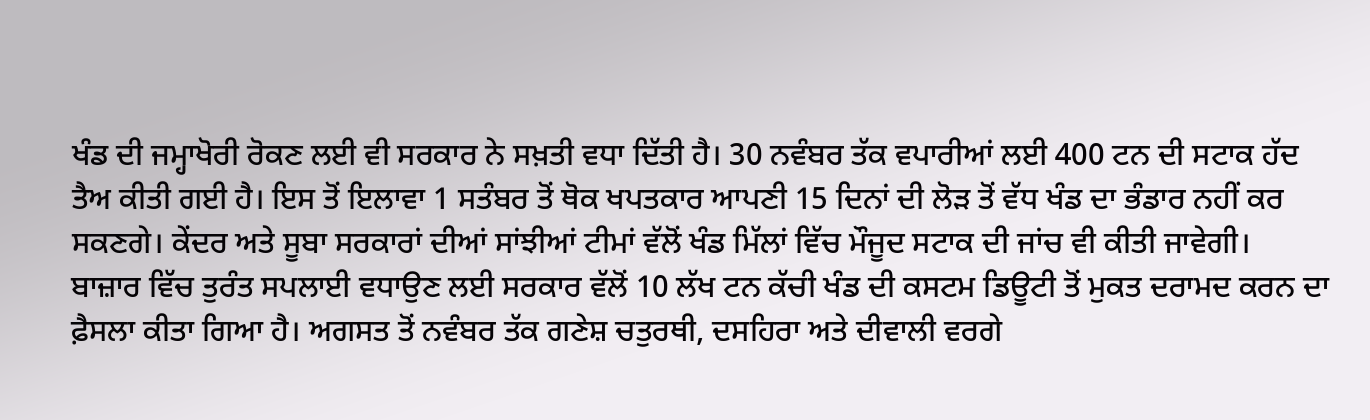ਖੰਡ ਦੀ ਜਮ੍ਹਾਖੋਰੀ ਰੋਕਣ ਲਈ ਵੀ ਸਰਕਾਰ ਨੇ ਸਖ਼ਤੀ ਵਧਾ ਦਿੱਤੀ ਹੈ। 30 ਨਵੰਬਰ ਤੱਕ ਵਪਾਰੀਆਂ ਲਈ 400 ਟਨ ਦੀ ਸਟਾਕ ਹੱਦ ਤੈਅ ਕੀਤੀ ਗਈ ਹੈ। ਇਸ ਤੋਂ ਇਲਾਵਾ 1 ਸਤੰਬਰ ਤੋਂ ਥੋਕ ਖਪਤਕਾਰ ਆਪਣੀ 15 ਦਿਨਾਂ ਦੀ ਲੋੜ ਤੋਂ ਵੱਧ ਖੰਡ ਦਾ ਭੰਡਾਰ ਨਹੀਂ ਕਰ ਸਕਣਗੇ। ਕੇਂਦਰ ਅਤੇ ਸੂਬਾ ਸਰਕਾਰਾਂ ਦੀਆਂ ਸਾਂਝੀਆਂ ਟੀਮਾਂ ਵੱਲੋਂ ਖੰਡ ਮਿੱਲਾਂ ਵਿੱਚ ਮੌਜੂਦ ਸਟਾਕ ਦੀ ਜਾਂਚ ਵੀ ਕੀਤੀ ਜਾਵੇਗੀ।
ਬਾਜ਼ਾਰ ਵਿੱਚ ਤੁਰੰਤ ਸਪਲਾਈ ਵਧਾਉਣ ਲਈ ਸਰਕਾਰ ਵੱਲੋਂ 10 ਲੱਖ ਟਨ ਕੱਚੀ ਖੰਡ ਦੀ ਕਸਟਮ ਡਿਊਟੀ ਤੋਂ ਮੁਕਤ ਦਰਾਮਦ ਕਰਨ ਦਾ ਫ਼ੈਸਲਾ ਕੀਤਾ ਗਿਆ ਹੈ। ਅਗਸਤ ਤੋਂ ਨਵੰਬਰ ਤੱਕ ਗਣੇਸ਼ ਚਤੁਰਥੀ, ਦਸਹਿਰਾ ਅਤੇ ਦੀਵਾਲੀ ਵਰਗੇ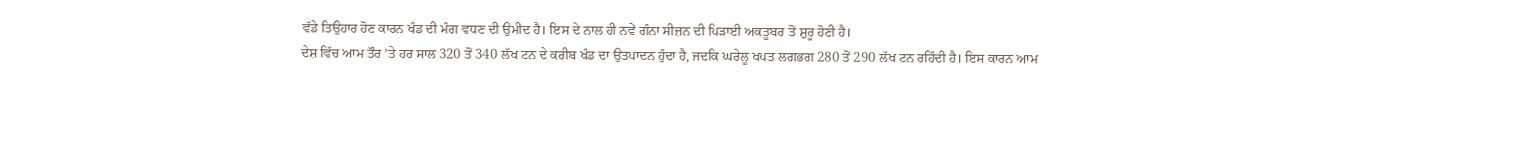ਵੱਡੇ ਤਿਉਹਾਰ ਹੋਣ ਕਾਰਨ ਖੰਡ ਦੀ ਮੰਗ ਵਧਣ ਦੀ ਉਮੀਦ ਹੈ। ਇਸ ਦੇ ਨਾਲ ਹੀ ਨਵੇਂ ਗੰਨਾ ਸੀਜ਼ਨ ਦੀ ਪਿੜਾਈ ਅਕਤੂਬਰ ਤੋਂ ਸ਼ੁਰੂ ਹੋਣੀ ਹੈ।
ਦੇਸ਼ ਵਿੱਚ ਆਮ ਤੌਰ ’ਤੇ ਹਰ ਸਾਲ 320 ਤੋਂ 340 ਲੱਖ ਟਨ ਦੇ ਕਰੀਬ ਖੰਡ ਦਾ ਉਤਪਾਦਨ ਹੁੰਦਾ ਹੈ, ਜਦਕਿ ਘਰੇਲੂ ਖਪਤ ਲਗਭਗ 280 ਤੋਂ 290 ਲੱਖ ਟਨ ਰਹਿੰਦੀ ਹੈ। ਇਸ ਕਾਰਨ ਆਮ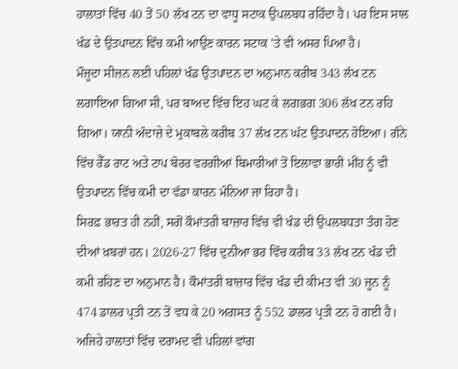ਹਾਲਾਤਾਂ ਵਿੱਚ 40 ਤੋਂ 50 ਲੱਖ ਟਨ ਦਾ ਵਾਧੂ ਸਟਾਕ ਉਪਲਬਧ ਰਹਿੰਦਾ ਹੈ। ਪਰ ਇਸ ਸਾਲ ਖੰਡ ਦੇ ਉਤਪਾਦਨ ਵਿੱਚ ਕਮੀ ਆਉਣ ਕਾਰਨ ਸਟਾਕ ’ਤੇ ਵੀ ਅਸਰ ਪਿਆ ਹੈ।
ਮੌਜੂਦਾ ਸੀਜ਼ਨ ਲਈ ਪਹਿਲਾਂ ਖੰਡ ਉਤਪਾਦਨ ਦਾ ਅਨੁਮਾਨ ਕਰੀਬ 343 ਲੱਖ ਟਨ ਲਗਾਇਆ ਗਿਆ ਸੀ, ਪਰ ਬਾਅਦ ਵਿੱਚ ਇਹ ਘਟ ਕੇ ਲਗਭਗ 306 ਲੱਖ ਟਨ ਰਹਿ ਗਿਆ। ਯਾਨੀ ਅੰਦਾਜ਼ੇ ਦੇ ਮੁਕਾਬਲੇ ਕਰੀਬ 37 ਲੱਖ ਟਨ ਘੱਟ ਉਤਪਾਦਨ ਹੋਇਆ। ਗੰਨੇ ਵਿੱਚ ਰੈੱਡ ਰਾਟ ਅਤੇ ਟਾਪ ਬੋਰਰ ਵਰਗੀਆਂ ਬਿਮਾਰੀਆਂ ਤੋਂ ਇਲਾਵਾ ਭਾਰੀ ਮੀਂਹ ਨੂੰ ਵੀ ਉਤਪਾਦਨ ਵਿੱਚ ਕਮੀ ਦਾ ਵੱਡਾ ਕਾਰਨ ਮੰਨਿਆ ਜਾ ਰਿਹਾ ਹੈ।
ਸਿਰਫ਼ ਭਾਰਤ ਹੀ ਨਹੀਂ, ਸਗੋਂ ਕੌਮਾਂਤਰੀ ਬਾਜ਼ਾਰ ਵਿੱਚ ਵੀ ਖੰਡ ਦੀ ਉਪਲਬਧਤਾ ਤੰਗ ਹੋਣ ਦੀਆਂ ਖ਼ਬਰਾਂ ਹਨ। 2026-27 ਵਿੱਚ ਦੁਨੀਆ ਭਰ ਵਿੱਚ ਕਰੀਬ 33 ਲੱਖ ਟਨ ਖੰਡ ਦੀ ਕਮੀ ਰਹਿਣ ਦਾ ਅਨੁਮਾਨ ਹੈ। ਕੌਮਾਂਤਰੀ ਬਾਜ਼ਾਰ ਵਿੱਚ ਖੰਡ ਦੀ ਕੀਮਤ ਵੀ 30 ਜੂਨ ਨੂੰ 474 ਡਾਲਰ ਪ੍ਰਤੀ ਟਨ ਤੋਂ ਵਧ ਕੇ 20 ਅਗਸਤ ਨੂੰ 552 ਡਾਲਰ ਪ੍ਰਤੀ ਟਨ ਹੋ ਗਈ ਹੈ।
ਅਜਿਹੇ ਹਾਲਾਤਾਂ ਵਿੱਚ ਦਰਾਮਦ ਵੀ ਪਹਿਲਾਂ ਵਾਂਗ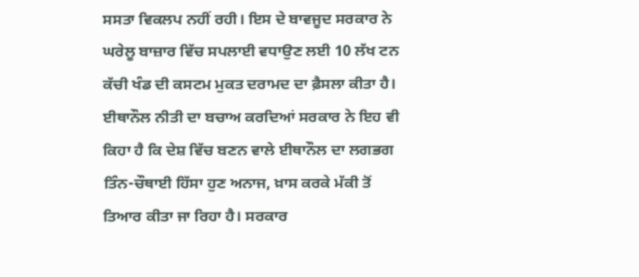ਸਸਤਾ ਵਿਕਲਪ ਨਹੀਂ ਰਹੀ। ਇਸ ਦੇ ਬਾਵਜੂਦ ਸਰਕਾਰ ਨੇ ਘਰੇਲੂ ਬਾਜ਼ਾਰ ਵਿੱਚ ਸਪਲਾਈ ਵਧਾਉਣ ਲਈ 10 ਲੱਖ ਟਨ ਕੱਚੀ ਖੰਡ ਦੀ ਕਸਟਮ ਮੁਕਤ ਦਰਾਮਦ ਦਾ ਫ਼ੈਸਲਾ ਕੀਤਾ ਹੈ।
ਈਥਾਨੌਲ ਨੀਤੀ ਦਾ ਬਚਾਅ ਕਰਦਿਆਂ ਸਰਕਾਰ ਨੇ ਇਹ ਵੀ ਕਿਹਾ ਹੈ ਕਿ ਦੇਸ਼ ਵਿੱਚ ਬਣਨ ਵਾਲੇ ਈਥਾਨੌਲ ਦਾ ਲਗਭਗ ਤਿੰਨ-ਚੌਥਾਈ ਹਿੱਸਾ ਹੁਣ ਅਨਾਜ, ਖ਼ਾਸ ਕਰਕੇ ਮੱਕੀ ਤੋਂ ਤਿਆਰ ਕੀਤਾ ਜਾ ਰਿਹਾ ਹੈ। ਸਰਕਾਰ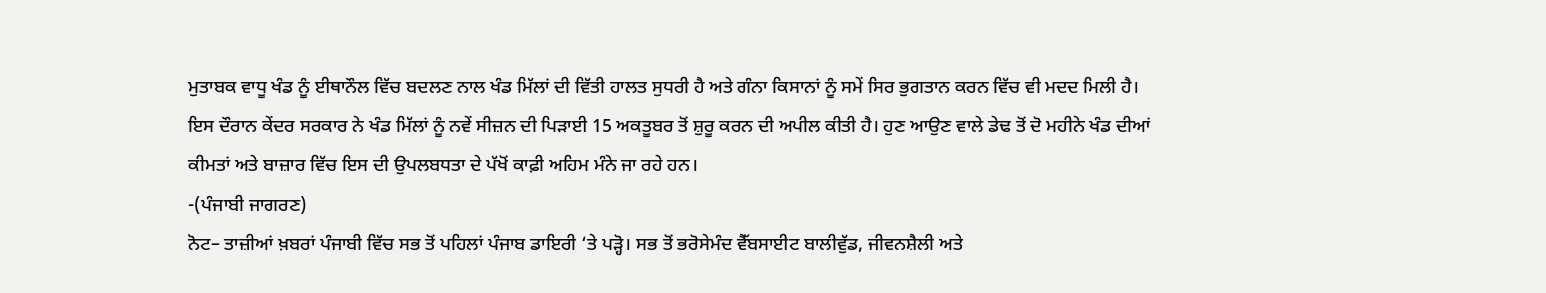ਮੁਤਾਬਕ ਵਾਧੂ ਖੰਡ ਨੂੰ ਈਥਾਨੌਲ ਵਿੱਚ ਬਦਲਣ ਨਾਲ ਖੰਡ ਮਿੱਲਾਂ ਦੀ ਵਿੱਤੀ ਹਾਲਤ ਸੁਧਰੀ ਹੈ ਅਤੇ ਗੰਨਾ ਕਿਸਾਨਾਂ ਨੂੰ ਸਮੇਂ ਸਿਰ ਭੁਗਤਾਨ ਕਰਨ ਵਿੱਚ ਵੀ ਮਦਦ ਮਿਲੀ ਹੈ।
ਇਸ ਦੌਰਾਨ ਕੇਂਦਰ ਸਰਕਾਰ ਨੇ ਖੰਡ ਮਿੱਲਾਂ ਨੂੰ ਨਵੇਂ ਸੀਜ਼ਨ ਦੀ ਪਿੜਾਈ 15 ਅਕਤੂਬਰ ਤੋਂ ਸ਼ੁਰੂ ਕਰਨ ਦੀ ਅਪੀਲ ਕੀਤੀ ਹੈ। ਹੁਣ ਆਉਣ ਵਾਲੇ ਡੇਢ ਤੋਂ ਦੋ ਮਹੀਨੇ ਖੰਡ ਦੀਆਂ ਕੀਮਤਾਂ ਅਤੇ ਬਾਜ਼ਾਰ ਵਿੱਚ ਇਸ ਦੀ ਉਪਲਬਧਤਾ ਦੇ ਪੱਖੋਂ ਕਾਫ਼ੀ ਅਹਿਮ ਮੰਨੇ ਜਾ ਰਹੇ ਹਨ।
-(ਪੰਜਾਬੀ ਜਾਗਰਣ)
ਨੋਟ– ਤਾਜ਼ੀਆਂ ਖ਼ਬਰਾਂ ਪੰਜਾਬੀ ਵਿੱਚ ਸਭ ਤੋਂ ਪਹਿਲਾਂ ਪੰਜਾਬ ਡਾਇਰੀ ‘ਤੇ ਪੜ੍ਹੋ। ਸਭ ਤੋਂ ਭਰੋਸੇਮੰਦ ਵੈੱਬਸਾਈਟ ਬਾਲੀਵੁੱਡ, ਜੀਵਨਸ਼ੈਲੀ ਅਤੇ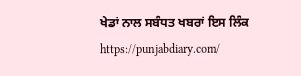ਖੇਡਾਂ ਨਾਲ ਸਬੰਧਤ ਖਬਰਾਂ ਇਸ ਲਿੰਕ https://punjabdiary.com/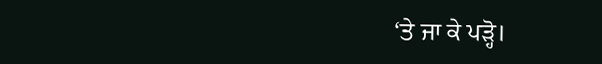‘ਤੇ ਜਾ ਕੇ ਪੜ੍ਹੋ।